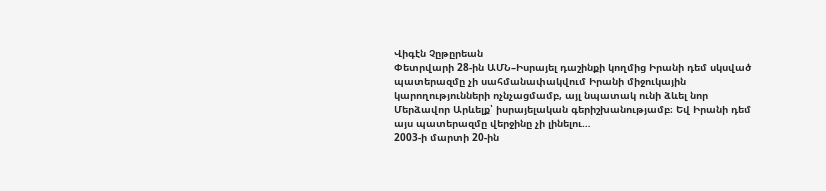Վիգէն Չըթըրեան
Փետրվարի 28-ին ԱՄՆ–Իսրայել դաշինքի կողմից Իրանի դեմ սկսված պատերազմը չի սահմանափակվում Իրանի միջուկային կարողությունների ոչնչացմամբ, այլ նպատակ ունի ձևել նոր Մերձավոր Արևելք՝ իսրայելական գերիշխանությամբ։ Եվ Իրանի դեմ այս պատերազմը վերջինը չի լինելու…
2003-ի մարտի 20-ին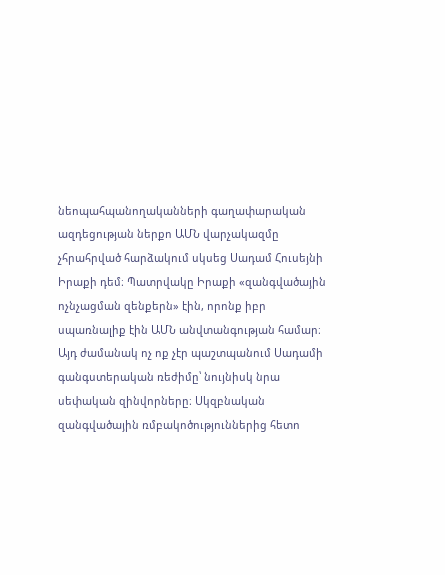նեոպահպանողականների գաղափարական ազդեցության ներքո ԱՄՆ վարչակազմը չհրահրված հարձակում սկսեց Սադամ Հուսեյնի Իրաքի դեմ։ Պատրվակը Իրաքի «զանգվածային ոչնչացման զենքերն» էին, որոնք իբր սպառնալիք էին ԱՄՆ անվտանգության համար։ Այդ ժամանակ ոչ ոք չէր պաշտպանում Սադամի գանգստերական ռեժիմը՝ նույնիսկ նրա սեփական զինվորները։ Սկզբնական զանգվածային ռմբակոծություններից հետո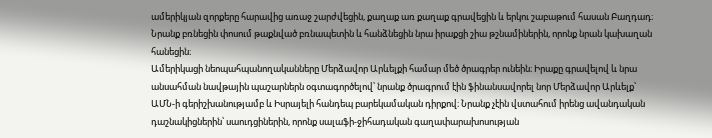ամերիկյան զորքերը հարավից առաջ շարժվեցին, քաղաք առ քաղաք գրավեցին և երկու շաբաթում հասան Բաղդադ։ Նրանք բռնեցին փոսում թաքնված բռնապետին և հանձնեցին նրա իրաքցի շիա թշնամիներին, որոնք նրան կախաղան հանեցին։
Ամերիկացի նեոպահպանողականները Մերձավոր Արևելքի համար մեծ ծրագրեր ունեին։ Իրաքը գրավելով և նրա անսահման նավթային պաշարներն օգտագործելով՝ նրանք ծրագրում էին ֆինանսավորել նոր Մերձավոր Արևելք՝ ԱՄՆ-ի գերիշխանությամբ և Իսրայելի հանդեպ բարեկամական դիրքով։ Նրանք չէին վստահում իրենց ավանդական դաշնակիցներին՝ սաուդցիներին, որոնք սալաֆի-ջիհադական գաղափարախոսության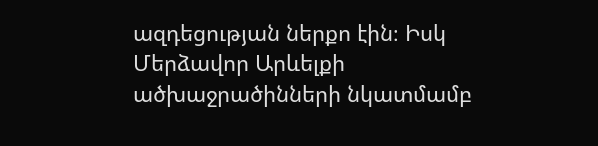ազդեցության ներքո էին։ Իսկ Մերձավոր Արևելքի ածխաջրածինների նկատմամբ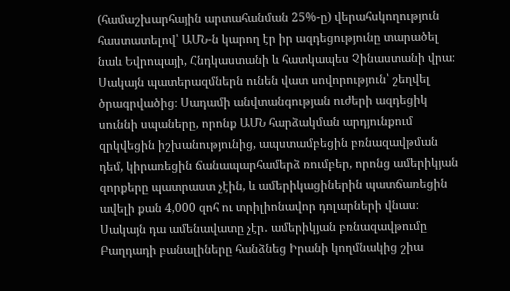(համաշխարհային արտահանման 25%-ը) վերահսկողություն հաստատելով՝ ԱՄՆ-ն կարող էր իր ազդեցությունը տարածել նաև Եվրոպայի, Հնդկաստանի և հատկապես Չինաստանի վրա։
Սակայն պատերազմներն ունեն վատ սովորություն՝ շեղվել ծրագրվածից։ Սադամի անվտանգության ուժերի ազդեցիկ սուննի սպաները, որոնք ԱՄՆ հարձակման արդյունքում զրկվեցին իշխանությունից, ապստամբեցին բռնազավթման դեմ, կիրառեցին ճանապարհամերձ ռումբեր, որոնց ամերիկյան զորքերը պատրաստ չէին, և ամերիկացիներին պատճառեցին ավելի քան 4,000 զոհ ու տրիլիոնավոր դոլարների վնաս։ Սակայն դա ամենավատը չէր․ ամերիկյան բռնազավթումը Բաղդադի բանալիները հանձնեց Իրանի կողմնակից շիա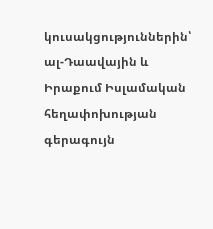կուսակցություններին՝ ալ-Դաավային և Իրաքում Իսլամական հեղափոխության գերագույն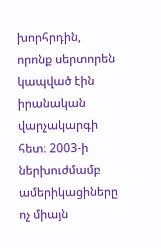խորհրդին, որոնք սերտորեն կապված էին իրանական վարչակարգի հետ։ 2003-ի ներխուժմամբ ամերիկացիները ոչ միայն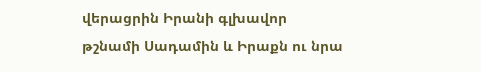վերացրին Իրանի գլխավոր թշնամի Սադամին և Իրաքն ու նրա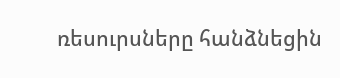ռեսուրսները հանձնեցին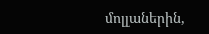մոլլաներին,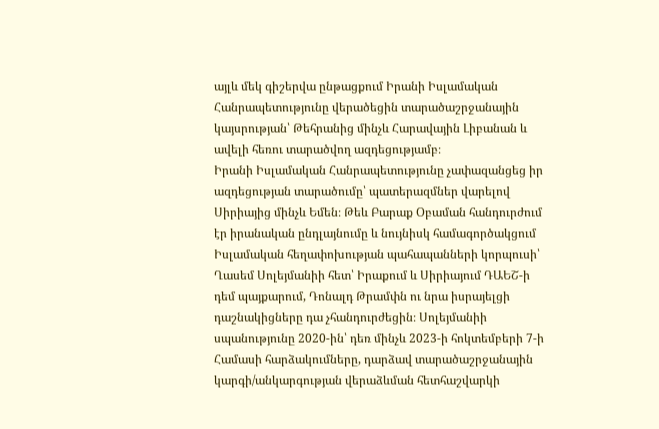այլև մեկ գիշերվա ընթացքում Իրանի Իսլամական Հանրապետությունը վերածեցին տարածաշրջանային կայսրության՝ Թեհրանից մինչև Հարավային Լիբանան և ավելի հեռու տարածվող ազդեցությամբ։
Իրանի Իսլամական Հանրապետությունը չափազանցեց իր ազդեցության տարածումը՝ պատերազմներ վարելով Սիրիայից մինչև Եմեն։ Թեև Բարաք Օբաման հանդուրժում էր իրանական ընդլայնումը և նույնիսկ համագործակցում Իսլամական հեղափոխության պահապանների կորպուսի՝ Ղասեմ Սոլեյմանիի հետ՝ Իրաքում և Սիրիայում ԴԱԵՇ-ի դեմ պայքարում, Դոնալդ Թրամփն ու նրա իսրայելցի դաշնակիցները դա չհանդուրժեցին։ Սոլեյմանիի սպանությունը 2020-ին՝ դեռ մինչև 2023-ի հոկտեմբերի 7-ի Համասի հարձակումները, դարձավ տարածաշրջանային կարգի/անկարգության վերաձևման հետհաշվարկի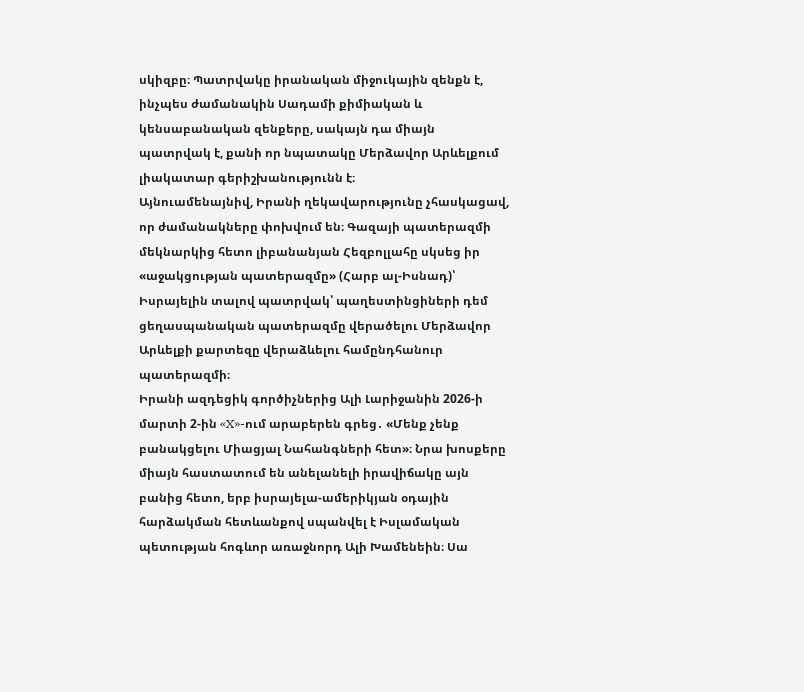սկիզբը։ Պատրվակը իրանական միջուկային զենքն է, ինչպես ժամանակին Սադամի քիմիական և կենսաբանական զենքերը, սակայն դա միայն պատրվակ է, քանի որ նպատակը Մերձավոր Արևելքում լիակատար գերիշխանությունն է։
Այնուամենայնիվ, Իրանի ղեկավարությունը չհասկացավ, որ ժամանակները փոխվում են։ Գազայի պատերազմի մեկնարկից հետո լիբանանյան Հեզբոլլահը սկսեց իր «աջակցության պատերազմը» (Հարբ ալ-Իսնադ)՝ Իսրայելին տալով պատրվակ՝ պաղեստինցիների դեմ ցեղասպանական պատերազմը վերածելու Մերձավոր Արևելքի քարտեզը վերաձևելու համընդհանուր պատերազմի։
Իրանի ազդեցիկ գործիչներից Ալի Լարիջանին 2026-ի մարտի 2-ին «X»-ում արաբերեն գրեց․ «Մենք չենք բանակցելու Միացյալ Նահանգների հետ»։ Նրա խոսքերը միայն հաստատում են անելանելի իրավիճակը այն բանից հետո, երբ իսրայելա-ամերիկյան օդային հարձակման հետևանքով սպանվել է Իսլամական պետության հոգևոր առաջնորդ Ալի Խամենեին։ Սա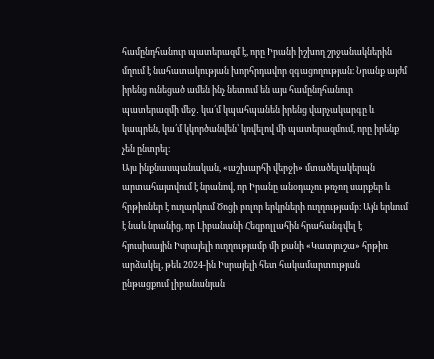համընդհանուր պատերազմ է, որը Իրանի իշխող շրջանակներին մղում է նահատակության խորհրդավոր զգացողության։ Նրանք այժմ իրենց ունեցած ամեն ինչ նետում են այս համընդհանուր պատերազմի մեջ․ կա՛մ կպահպանեն իրենց վարչակարգը և կապրեն, կա՛մ կկործանվեն՝ կռվելով մի պատերազմում, որը իրենք չեն ընտրել։
Այս ինքնասպանական, «աշխարհի վերջի» մտածելակերպն արտահայտվում է նրանով, որ Իրանը անօդաչու թռչող սարքեր և հրթիռներ է ուղարկում Ծոցի բոլոր երկրների ուղղությամբ։ Այն երևում է նաև նրանից, որ Լիբանանի Հեզբոլլահին հրահանգվել է հյուսիսային Իսրայելի ուղղությամբ մի քանի «Կատյուշա» հրթիռ արձակել, թեև 2024-ին Իսրայելի հետ հակամարտության ընթացքում լիբանանյան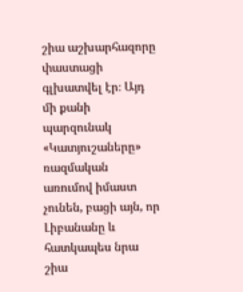շիա աշխարհազորը փաստացի գլխատվել էր։ Այդ մի քանի պարզունակ «Կատյուշաները» ռազմական առումով իմաստ չունեն, բացի այն, որ Լիբանանը և հատկապես նրա շիա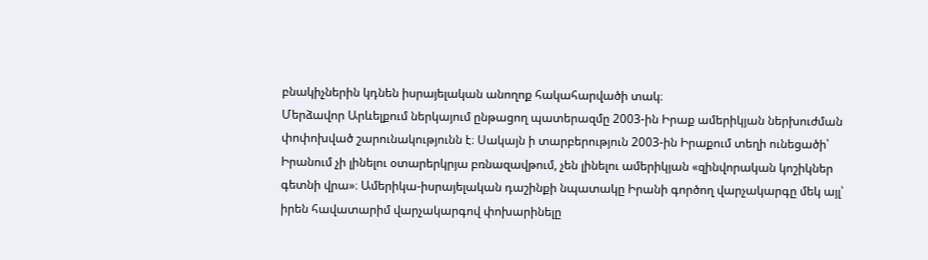բնակիչներին կդնեն իսրայելական անողոք հակահարվածի տակ։
Մերձավոր Արևելքում ներկայում ընթացող պատերազմը 2003-ին Իրաք ամերիկյան ներխուժման փոփոխված շարունակությունն է։ Սակայն ի տարբերություն 2003-ին Իրաքում տեղի ունեցածի՝ Իրանում չի լինելու օտարերկրյա բռնազավթում, չեն լինելու ամերիկյան «զինվորական կոշիկներ գետնի վրա»։ Ամերիկա-իսրայելական դաշինքի նպատակը Իրանի գործող վարչակարգը մեկ այլ՝ իրեն հավատարիմ վարչակարգով փոխարինելը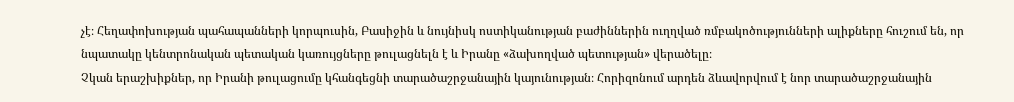չէ։ Հեղափոխության պահապանների կորպուսին, Բասիջին և նույնիսկ ոստիկանության բաժիններին ուղղված ռմբակոծությունների ալիքները հուշում են, որ նպատակը կենտրոնական պետական կառույցները թուլացնելն է և Իրանը «ձախողված պետության» վերածելը։
Չկան երաշխիքներ, որ Իրանի թուլացումը կհանգեցնի տարածաշրջանային կայունության։ Հորիզոնում արդեն ձևավորվում է նոր տարածաշրջանային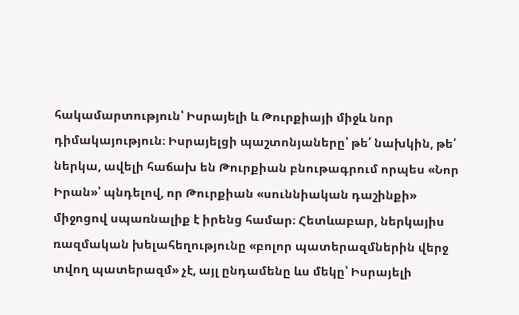հակամարտություն՝ Իսրայելի և Թուրքիայի միջև նոր դիմակայություն։ Իսրայելցի պաշտոնյաները՝ թե՛ նախկին, թե՛ ներկա, ավելի հաճախ են Թուրքիան բնութագրում որպես «Նոր Իրան»՝ պնդելով, որ Թուրքիան «սուննիական դաշինքի» միջոցով սպառնալիք է իրենց համար։ Հետևաբար, ներկայիս ռազմական խելահեղությունը «բոլոր պատերազմներին վերջ տվող պատերազմ» չէ, այլ ընդամենը ևս մեկը՝ Իսրայելի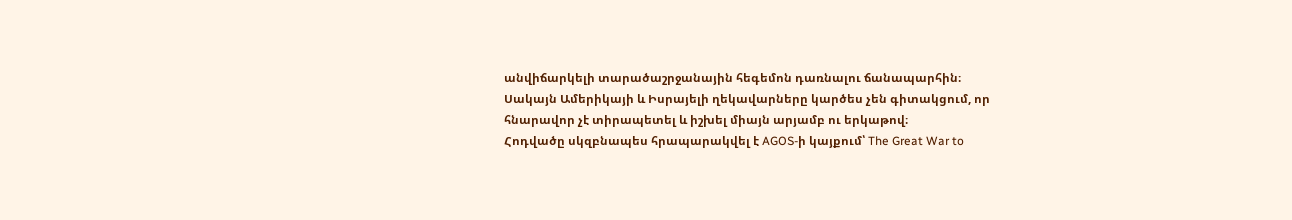անվիճարկելի տարածաշրջանային հեգեմոն դառնալու ճանապարհին։
Սակայն Ամերիկայի և Իսրայելի ղեկավարները կարծես չեն գիտակցում, որ հնարավոր չէ տիրապետել և իշխել միայն արյամբ ու երկաթով։
Հոդվածը սկզբնապես հրապարակվել է AGOS-ի կայքում՝ The Great War to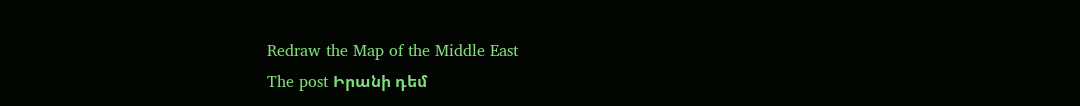Redraw the Map of the Middle East
The post Իրանի դեմ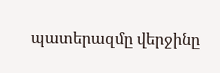պատերազմը վերջինը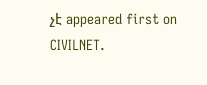չէ appeared first on CIVILNET.